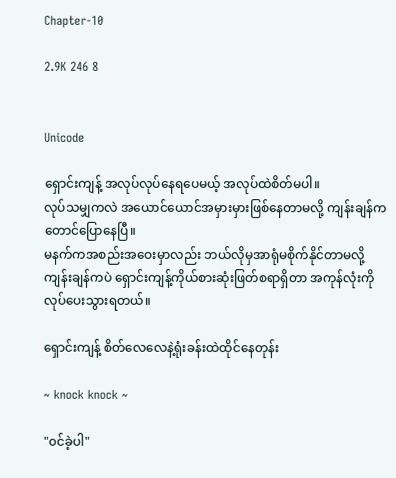Chapter-10

2.9K 246 8


Unicode

ရှောင်းကျန့် အလုပ်လုပ်နေရပေမယ့် အလုပ်ထဲစိတ်မပါ။
လုပ်သမျှကလဲ အယောင်ယောင်အမှားမှားဖြစ်နေတာမလို့ ကျန်းချန်ကတောင်ပြောနေပြီ။
မနက်ကအစည်းအဝေးမှာလည်း ဘယ်လိုမှအာရုံမစိုက်နိုင်တာမလို့ ကျန်းချန်ကပဲ ရှောင်းကျန့်ကိုယ်စားဆုံးဖြတ်စရာရှိတာ အကုန်လုံးကိုလုပ်ပေးသွားရတယ်။

ရှောင်းကျန့် စိတ်လေလေနဲ့ရုံးခန်းထဲထိုင်နေတုန်း

~ knock knock ~

"၀င်ခဲ့ပါ"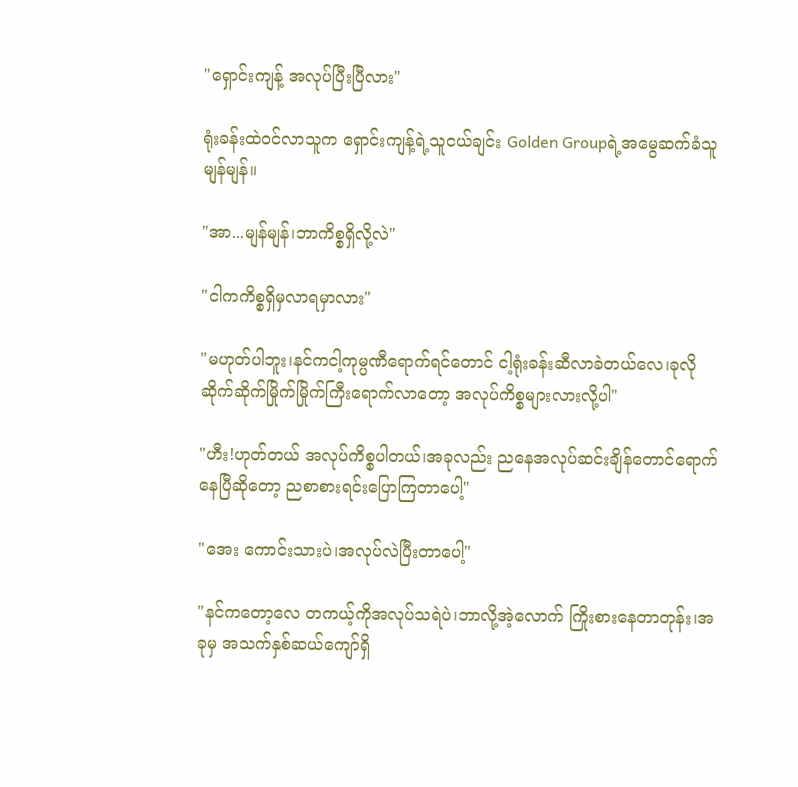"ရှောင်းကျန့် အလုပ်ပြီးပြီလား"

ရုံးခန်းထဲ၀င်လာသူက ရှောင်းကျန့်ရဲ့သူငယ်ချင်း Golden Groupရဲ့အမွေဆက်ခံသူ မျန်မျန်။

"အာ...မျန်မျန်၊ဘာကိစ္စရှိလို့လဲ"

"ငါကကိစ္စရှိမှလာရမှာလား"

"မဟုတ်ပါဘူး၊နင်ကငါ့ကုမ္ပဏီရောက်ရင်တောင် ငါ့ရုံးခန်းဆီလာခဲတယ်လေ၊ခုလိုဆိုက်ဆိုက်မြိုက်မြိုက်ကြီးရောက်လာတော့ အလုပ်ကိစ္စများလားလို့ပါ"

"ဟီး!ဟုတ်တယ် အလုပ်ကိစ္စပါတယ်၊အခုလည်း ညနေအလုပ်ဆင်းချိန်တောင်ရောက်နေပြီဆိုတော့ ညစာစားရင်းပြောကြတာပေါ့"

"အေး ကောင်းသားပဲ၊အလုပ်လဲပြီးတာပေါ့"

"နင်ကတော့လေ တကယ့်ကိုအလုပ်သရဲပဲ၊ဘာလို့အဲ့လောက် ကြိုးစားနေတာတုန်း၊အခုမှ အသက်နှစ်ဆယ်ကျော်ရှိ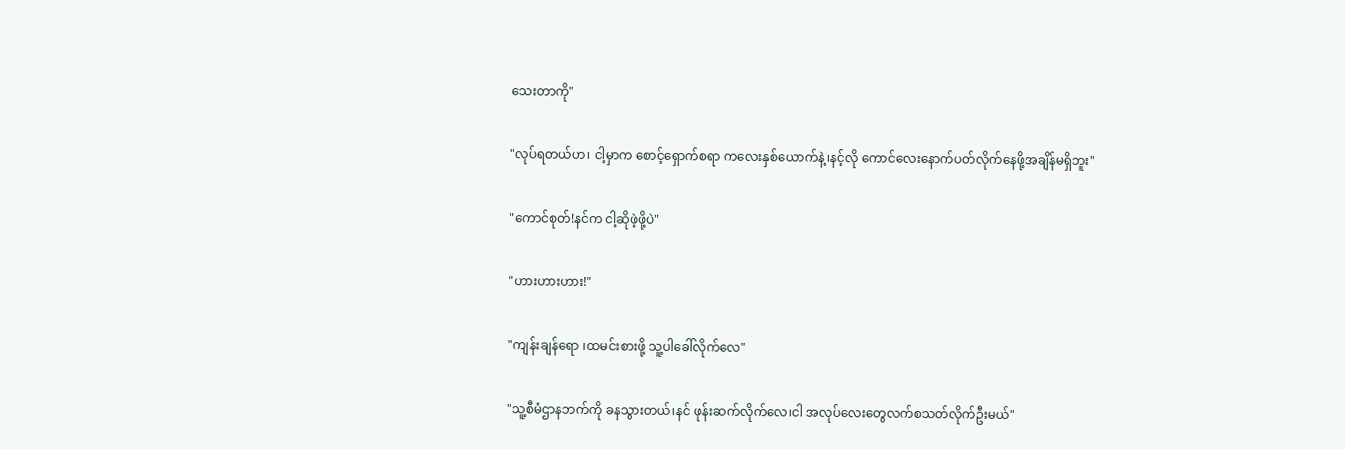သေးတာကို"

"လုပ်ရတယ်ဟ၊ ငါ့မှာက စောင့်ရှောက်စရာ ကလေးနှစ်ယောက်နဲ့၊နင့်လို ကောင်လေးနောက်ပတ်လိုက်နေဖို့အချိန်မရှိဘူး"

"ကောင်စုတ်!နင်က ငါ့ဆိုဖဲ့ဖို့ပဲ"

"ဟားဟားဟား!"

"ကျန်းချန်ရော ၊ထမင်းစားဖို့ သူ့ပါခေါ်လိုက်လေ"

"သူ့စီမံဌာနဘက်ကို ခနသွားတယ်၊နင် ဖုန်းဆက်လိုက်လေ၊ငါ အလုပ်လေးတွေလက်စသတ်လိုက်ဦးမယ်"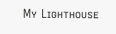Mʏ Lɪɢʜᴛʜᴏᴜsᴇ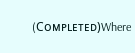(Cᴏᴍᴘʟᴇᴛᴇᴅ)Where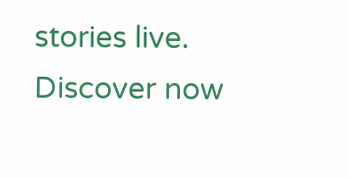stories live. Discover now